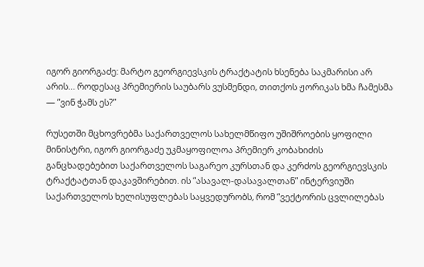იგორ გიორგაძე: მარტო გეორგიევსკის ტრაქტატის ხსენება საკმარისი არ არის… როდესაც პრემიერის საუბარს ვუსმენდი, თითქოს ჟორიკას ხმა ჩამესმა — “ვინ ჭამს ეს?”

რუსეთში მცხოვრებმა საქართველოს სახელმწიფო უშიშროების ყოფილი მინისტრი, იგორ გიორგაძე უკმაყოფილოა პრემიერ კობახიძის განცხადებებით საქართველოს საგარეო კურსთან და კერძოს გეორგიევსკის ტრაქტატთან დაკავშირებით. ის “ასავალ-დასავალთან” ინტერვიუში საქართველოს ხელისუფლებას საყვედურობს, რომ “ვექტორის ცვლილებას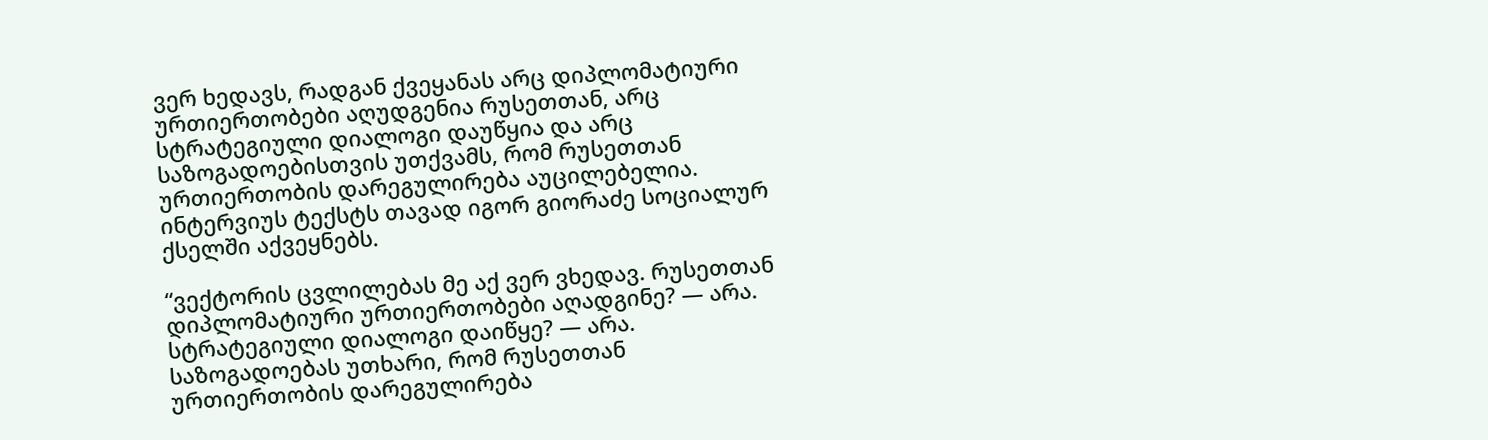ვერ ხედავს, რადგან ქვეყანას არც დიპლომატიური ურთიერთობები აღუდგენია რუსეთთან, არც სტრატეგიული დიალოგი დაუწყია და არც საზოგადოებისთვის უთქვამს, რომ რუსეთთან ურთიერთობის დარეგულირება აუცილებელია. ინტერვიუს ტექსტს თავად იგორ გიორაძე სოციალურ ქსელში აქვეყნებს.

“ვექტორის ცვლილებას მე აქ ვერ ვხედავ. რუსეთთან დიპლომატიური ურთიერთობები აღადგინე? — არა. სტრატეგიული დიალოგი დაიწყე? — არა. საზოგადოებას უთხარი, რომ რუსეთთან ურთიერთობის დარეგულირება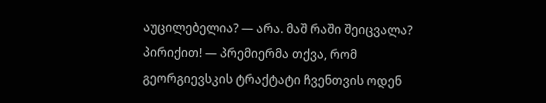აუცილებელია? — არა. მაშ რაში შეიცვალა? პირიქით! — პრემიერმა თქვა, რომ გეორგიევსკის ტრაქტატი ჩვენთვის ოდენ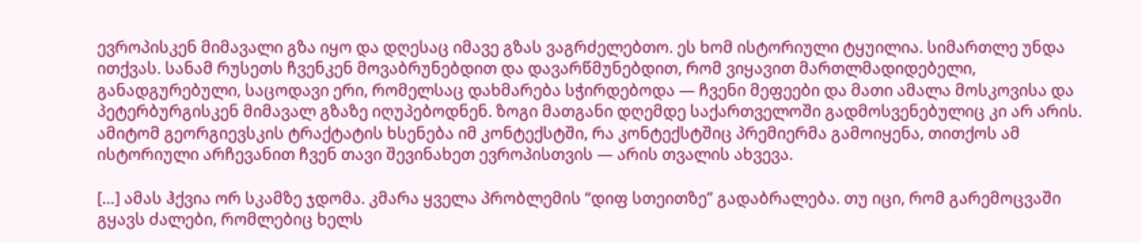ევროპისკენ მიმავალი გზა იყო და დღესაც იმავე გზას ვაგრძელებთო. ეს ხომ ისტორიული ტყუილია. სიმართლე უნდა ითქვას. სანამ რუსეთს ჩვენკენ მოვაბრუნებდით და დავარწმუნებდით, რომ ვიყავით მართლმადიდებელი, განადგურებული, საცოდავი ერი, რომელსაც დახმარება სჭირდებოდა — ჩვენი მეფეები და მათი ამალა მოსკოვისა და პეტერბურგისკენ მიმავალ გზაზე იღუპებოდნენ. ზოგი მათგანი დღემდე საქართველოში გადმოსვენებულიც კი არ არის. ამიტომ გეორგიევსკის ტრაქტატის ხსენება იმ კონტექსტში, რა კონტექსტშიც პრემიერმა გამოიყენა, თითქოს ამ ისტორიული არჩევანით ჩვენ თავი შევინახეთ ევროპისთვის — არის თვალის ახვევა.

[…] ამას ჰქვია ორ სკამზე ჯდომა. კმარა ყველა პრობლემის “დიფ სთეითზე” გადაბრალება. თუ იცი, რომ გარემოცვაში გყავს ძალები, რომლებიც ხელს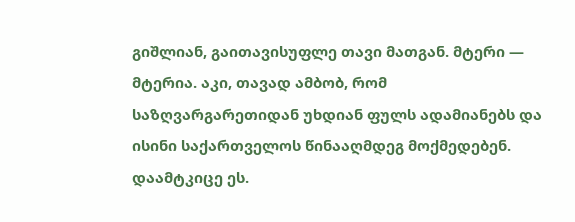გიშლიან, გაითავისუფლე თავი მათგან. მტერი — მტერია. აკი, თავად ამბობ, რომ საზღვარგარეთიდან უხდიან ფულს ადამიანებს და ისინი საქართველოს წინააღმდეგ მოქმედებენ. დაამტკიცე ეს.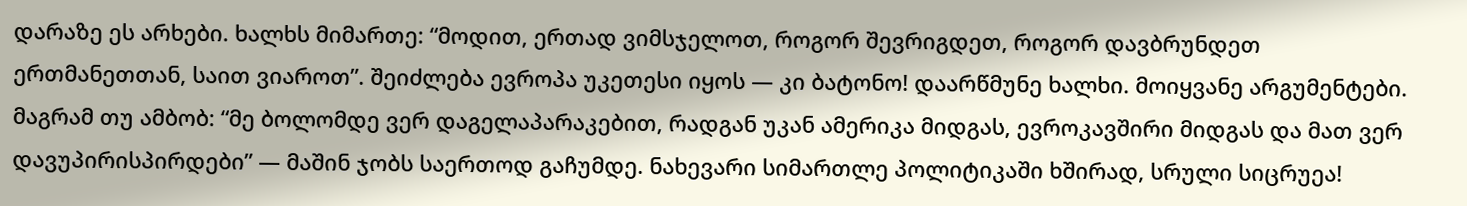დარაზე ეს არხები. ხალხს მიმართე: “მოდით, ერთად ვიმსჯელოთ, როგორ შევრიგდეთ, როგორ დავბრუნდეთ ერთმანეთთან, საით ვიაროთ”. შეიძლება ევროპა უკეთესი იყოს — კი ბატონო! დაარწმუნე ხალხი. მოიყვანე არგუმენტები. მაგრამ თუ ამბობ: “მე ბოლომდე ვერ დაგელაპარაკებით, რადგან უკან ამერიკა მიდგას, ევროკავშირი მიდგას და მათ ვერ დავუპირისპირდები” — მაშინ ჯობს საერთოდ გაჩუმდე. ნახევარი სიმართლე პოლიტიკაში ხშირად, სრული სიცრუეა!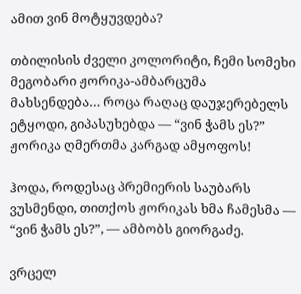ამით ვინ მოტყუვდება?

თბილისის ძველი კოლორიტი, ჩემი სომეხი მეგობარი ჟორიკა-ამბარცუმა მახსენდება… როცა რაღაც დაუჯერებელს ეტყოდი, გიპასუხებდა — “ვინ ჭამს ეს?” ჟორიკა ღმერთმა კარგად ამყოფოს!

ჰოდა, როდესაც პრემიერის საუბარს ვუსმენდი, თითქოს ჟორიკას ხმა ჩამესმა — “ვინ ჭამს ეს?”, — ამბობს გიორგაძე.

ვრცელ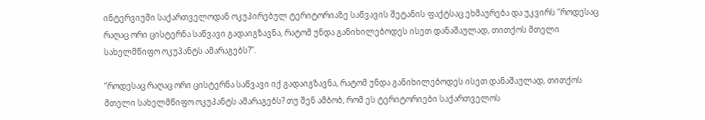ინტერვიუში საქართველოდან ოკუპირებულ ტერიტორიაზე საწვავის შეტანის ფაქტსაც ეხმაურება და უკვირს “როდესაც რაღაც ორი ცისტერნა საწვავი გადაიგზავნა, რატომ უნდა განიხილებოდეს ისეთ დანაშაულად, თითქოს მთელი სახელმწიფო ოკუპანტს ამარაგებს?”.

“როდესაც რაღაც ორი ცისტერნა საწვავი იქ გადაიგზავნა, რატომ უნდა განიხილებოდეს ისეთ დანაშაულად, თითქოს მთელი სახელმწიფო ოკუპანტს ამარაგებს? თუ შენ ამბობ, რომ ეს ტერიტორიები საქართველოს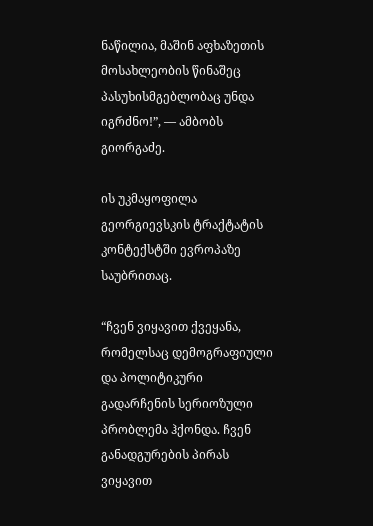ნაწილია, მაშინ აფხაზეთის მოსახლეობის წინაშეც პასუხისმგებლობაც უნდა იგრძნო!”, — ამბობს გიორგაძე.

ის უკმაყოფილა გეორგიევსკის ტრაქტატის კონტექსტში ევროპაზე საუბრითაც.

“ჩვენ ვიყავით ქვეყანა, რომელსაც დემოგრაფიული და პოლიტიკური გადარჩენის სერიოზული პრობლემა ჰქონდა. ჩვენ განადგურების პირას ვიყავით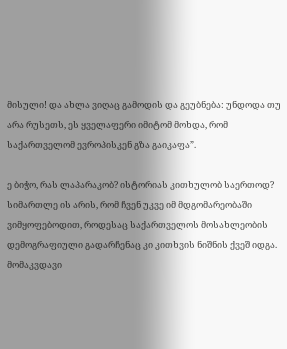მისული! და ახლა ვიღაც გამოდის და გეუბნება: უნდოდა თუ არა რუსეთს, ეს ყველაფერი იმიტომ მოხდა, რომ საქართველომ ევროპისკენ გზა გაიკაფა”.

ე ბიჭო, რას ლაპარაკობ? ისტორიას კითხულობ საერთოდ? სიმართლე ის არის, რომ ჩვენ უკვე იმ მდგომარეობაში ვიმყოფებოდით, როდესაც საქართველოს მოსახლეობის დემოგრაფიული გადარჩენაც კი კითხვის ნიშნის ქვეშ იდგა. მომაკვდავი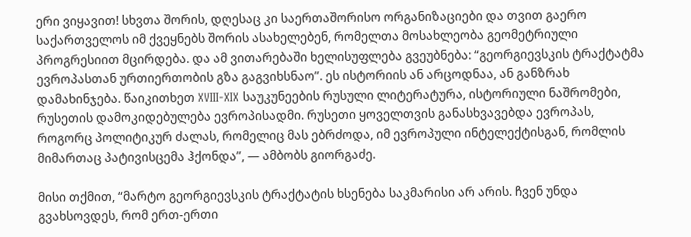ერი ვიყავით! სხვთა შორის, დღესაც კი საერთაშორისო ორგანიზაციები და თვით გაერო საქართველოს იმ ქვეყნებს შორის ასახელებენ, რომელთა მოსახლეობა გეომეტრიული პროგრესიით მცირდება. და ამ ვითარებაში ხელისუფლება გვეუბნება: “გეორგიევსკის ტრაქტატმა ევროპასთან ურთიერთობის გზა გაგვიხსნაო”. ეს ისტორიის ან არცოდნაა, ან განზრახ დამახინჯება. წაიკითხეთ XVIII-XIX საუკუნეების რუსული ლიტერატურა, ისტორიული ნაშრომები, რუსეთის დამოკიდებულება ევროპისადმი. რუსეთი ყოველთვის განასხვავებდა ევროპას, როგორც პოლიტიკურ ძალას, რომელიც მას ებრძოდა, იმ ევროპული ინტელექტისგან, რომლის მიმართაც პატივისცემა ჰქონდა”, — ამბობს გიორგაძე.

მისი თქმით, “მარტო გეორგიევსკის ტრაქტატის ხსენება საკმარისი არ არის. ჩვენ უნდა გვახსოვდეს, რომ ერთ-ერთი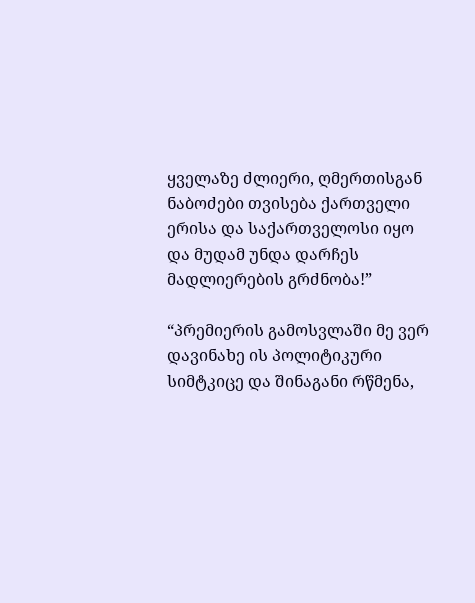ყველაზე ძლიერი, ღმერთისგან ნაბოძები თვისება ქართველი ერისა და საქართველოსი იყო და მუდამ უნდა დარჩეს მადლიერების გრძნობა!”

“პრემიერის გამოსვლაში მე ვერ დავინახე ის პოლიტიკური სიმტკიცე და შინაგანი რწმენა,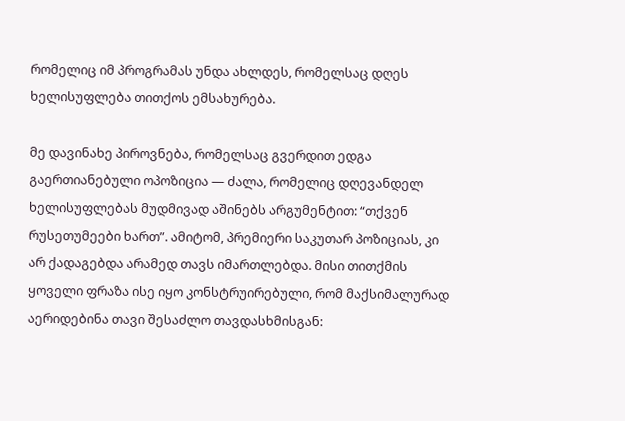რომელიც იმ პროგრამას უნდა ახლდეს, რომელსაც დღეს ხელისუფლება თითქოს ემსახურება.

მე დავინახე პიროვნება, რომელსაც გვერდით ედგა გაერთიანებული ოპოზიცია — ძალა, რომელიც დღევანდელ ხელისუფლებას მუდმივად აშინებს არგუმენტით: “თქვენ რუსეთუმეები ხართ”. ამიტომ, პრემიერი საკუთარ პოზიციას, კი არ ქადაგებდა არამედ თავს იმართლებდა. მისი თითქმის ყოველი ფრაზა ისე იყო კონსტრუირებული, რომ მაქსიმალურად აერიდებინა თავი შესაძლო თავდასხმისგან: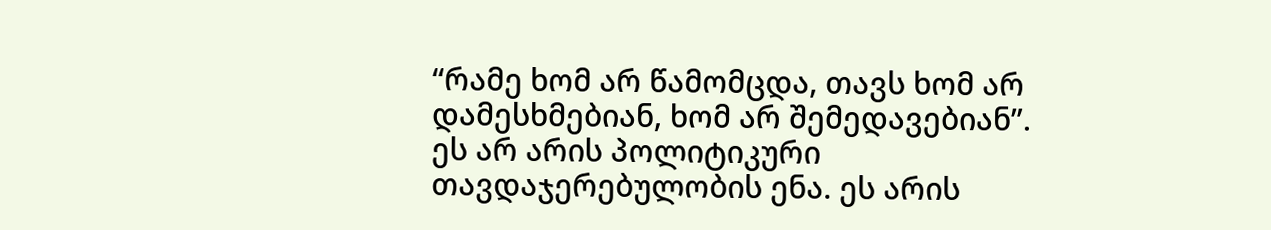“რამე ხომ არ წამომცდა, თავს ხომ არ დამესხმებიან, ხომ არ შემედავებიან”. ეს არ არის პოლიტიკური თავდაჯერებულობის ენა. ეს არის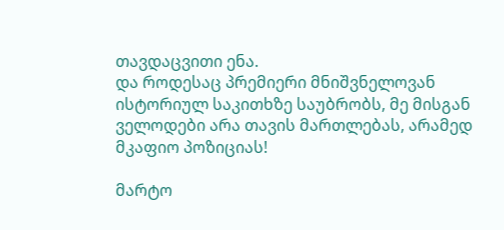თავდაცვითი ენა.
და როდესაც პრემიერი მნიშვნელოვან ისტორიულ საკითხზე საუბრობს, მე მისგან ველოდები არა თავის მართლებას, არამედ მკაფიო პოზიციას!

მარტო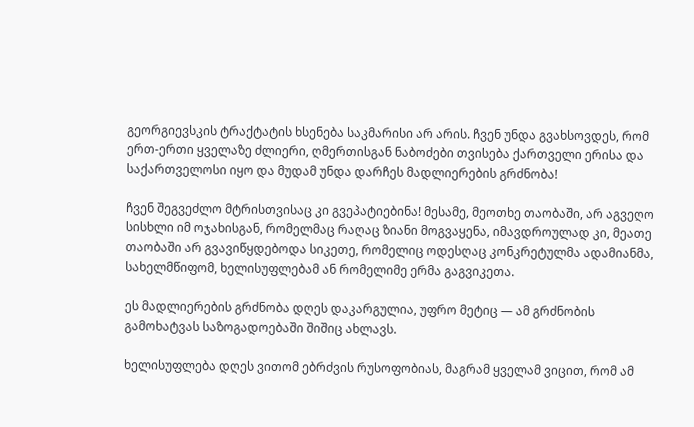გეორგიევსკის ტრაქტატის ხსენება საკმარისი არ არის. ჩვენ უნდა გვახსოვდეს, რომ ერთ-ერთი ყველაზე ძლიერი, ღმერთისგან ნაბოძები თვისება ქართველი ერისა და საქართველოსი იყო და მუდამ უნდა დარჩეს მადლიერების გრძნობა!

ჩვენ შეგვეძლო მტრისთვისაც კი გვეპატიებინა! მესამე, მეოთხე თაობაში, არ აგვეღო სისხლი იმ ოჯახისგან, რომელმაც რაღაც ზიანი მოგვაყენა, იმავდროულად კი, მეათე თაობაში არ გვავიწყდებოდა სიკეთე, რომელიც ოდესღაც კონკრეტულმა ადამიანმა, სახელმწიფომ, ხელისუფლებამ ან რომელიმე ერმა გაგვიკეთა.

ეს მადლიერების გრძნობა დღეს დაკარგულია, უფრო მეტიც — ამ გრძნობის გამოხატვას საზოგადოებაში შიშიც ახლავს.

ხელისუფლება დღეს ვითომ ებრძვის რუსოფობიას, მაგრამ ყველამ ვიცით, რომ ამ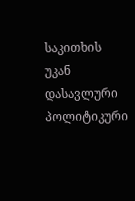საკითხის უკან დასავლური პოლიტიკური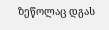ზეწოლაც დგას